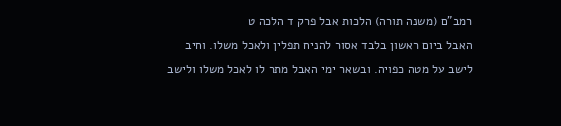רמב"ם (משנה תורה) הלכות אבל פרק ד הלכה ט
האבל ביום ראשון בלבד אסור להניח תפלין ולאכל משלו. וחיב לישב על מטה כפויה. ובשאר ימי האבל מתר לו לאכל משלו ולישב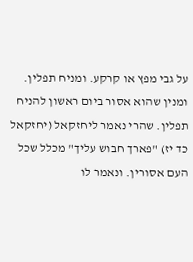על גבי מפץ או קרקע. ומניח תפלין. ומנין שהוא אסור ביום ראשון להניח תפלין. שהרי נאמר ליחזקאל (יחזקאל כד יז) "פארך חבוש עליך" מכלל שכל העם אסורין. ונאמר לו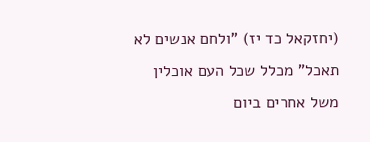(יחזקאל כד יז) "ולחם אנשים לא תאכל" מכלל שכל העם אוכלין משל אחרים ביום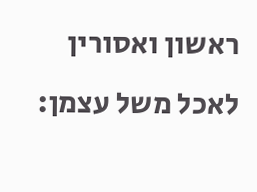ראשון ואסורין לאכל משל עצמן: